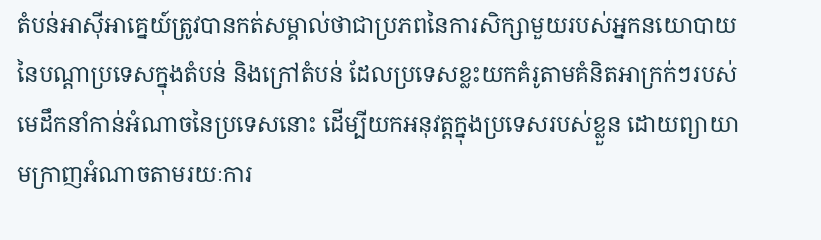តំបន់អាស៊ីអាគ្នេយ៍ត្រូវបានកត់សម្គាល់ថាជាប្រភពនៃការសិក្សាមួយរបស់អ្នកនយោបាយនៃបណ្ដាប្រទេសក្នុងតំបន់ និងក្រៅតំបន់ ដែលប្រទេសខ្លះយកគំរូតាមគំនិតអាក្រក់ៗរបស់មេដឹកនាំកាន់អំណាចនៃប្រទេសនោះ ដើម្បីយកអនុវត្តក្នុងប្រទេសរបស់ខ្លួន ដោយព្យាយាមក្រាញអំណាចតាមរយៈការ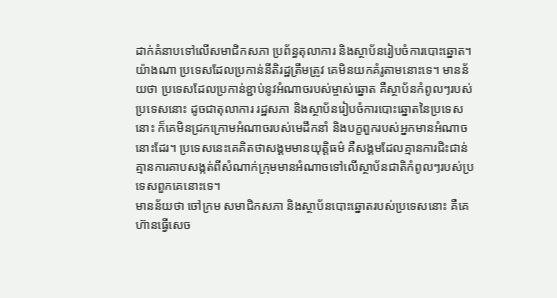ដាក់គំនាបទៅលើសមាជិកសភា ប្រព័ន្ធតុលាការ និងស្ថាប័នរៀបចំការបោះឆ្នោត។
យ៉ាងណា ប្រទេសដែលប្រកាន់នីតិរដ្ឋត្រឹមត្រូវ គេមិនយកគំរូតាមនោះទេ។ មានន័យថា ប្រទេសដែលប្រកាន់ខ្ជាប់នូវអំណាចរបស់ម្ចាស់ឆ្នោត គឺស្ថាប័នកំពូលៗរបស់ប្រទេសនោះ ដូចជាតុលាការ រដ្ឋសភា និងស្ថាប័នរៀបចំការបោះឆ្នោតនៃប្រទេសនោះ ក៏គេមិនជ្រកក្រោមអំណាចរបស់មេដឹកនាំ និងបក្ខពួករបស់អ្នកមានអំណាចនោះដែរ។ ប្រទេសនេះគេគិតថាសង្គមមានយុត្តិធម៌ គឺសង្គមដែលគ្មានការជិះជាន់ គ្មានការគាបសង្កត់ពីសំណាក់ក្រុមមានអំណាចទៅលើស្ថាប័នជាតិកំពូលៗរបស់ប្រទេសពួកគេនោះទេ។
មានន័យថា ចៅក្រម សមាជិកសភា និងស្ថាប័នបោះឆ្នោតរបស់ប្រទេសនោះ គឺគេហ៊ានធ្វើសេច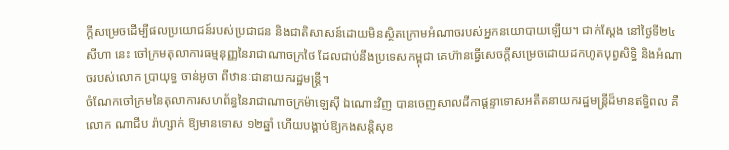ក្ដីសម្រេចដើម្បីផលប្រយោជន៍របស់ប្រជាជន និងជាតិសាសន៍ដោយមិនស្ថិតក្រោមអំណាចរបស់អ្នកនយោបាយឡើយ។ ជាក់ស្ដែង នៅថ្ងៃទី២៤ សីហា នេះ ចៅក្រមតុលាការធម្មនុញ្ញនៃរាជាណាចក្រថៃ ដែលជាប់នឹងប្រទេសកម្ពុជា គេហ៊ានធ្វើសេចក្ដីសម្រេចដោយដកហូតបុព្វសិទ្ធិ និងអំណាចរបស់លោក ប្រាយុទ្ធ ចាន់អូចា ពីឋានៈជានាយករដ្ឋមន្ត្រី។
ចំណែកចៅក្រមនៃតុលាការសហព័ន្ធនៃរាជាណាចក្រម៉ាឡេស៊ី ឯណោះវិញ បានចេញសាលដីកាផ្ដន្ទាទោសអតីតនាយករដ្ឋមន្ត្រីដ៏មានឥទ្ធិពល គឺលោក ណាជីប រ៉ាហ្សាក់ ឱ្យមានទោស ១២ឆ្នាំ ហើយបង្គាប់ឱ្យកងសន្តិសុខ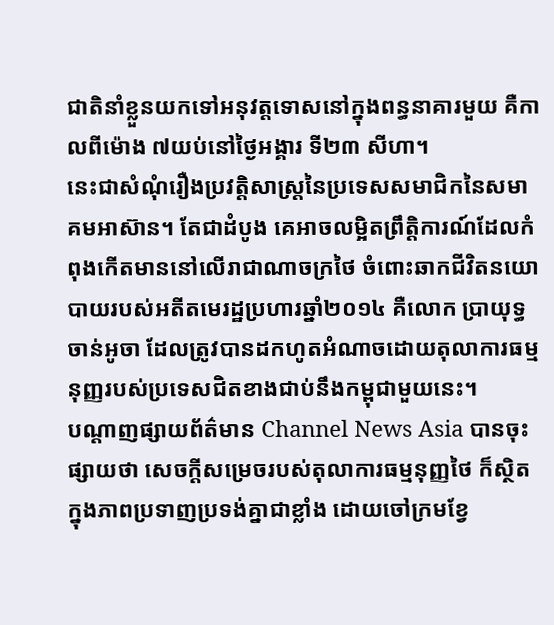ជាតិនាំខ្លួនយកទៅអនុវត្តទោសនៅក្នុងពន្ធនាគារមួយ គឺកាលពីម៉ោង ៧យប់នៅថ្ងៃអង្គារ ទី២៣ សីហា។
នេះជាសំណុំរឿងប្រវត្តិសាស្ត្រនៃប្រទេសសមាជិកនៃសមាគមអាស៊ាន។ តែជាដំបូង គេអាចលម្អិតព្រឹត្តិការណ៍ដែលកំពុងកើតមាននៅលើរាជាណាចក្រថៃ ចំពោះឆាកជីវិតនយោបាយរបស់អតីតមេរដ្ឋប្រហារឆ្នាំ២០១៤ គឺលោក ប្រាយុទ្ធ ចាន់អូចា ដែលត្រូវបានដកហូតអំណាចដោយតុលាការធម្មនុញ្ញរបស់ប្រទេសជិតខាងជាប់នឹងកម្ពុជាមួយនេះ។
បណ្ដាញផ្សាយព័ត៌មាន Channel News Asia បានចុះផ្សាយថា សេចក្ដីសម្រេចរបស់តុលាការធម្មនុញ្ញថៃ ក៏ស្ថិតក្នុងភាពប្រទាញប្រទង់គ្នាជាខ្លាំង ដោយចៅក្រមខ្វែ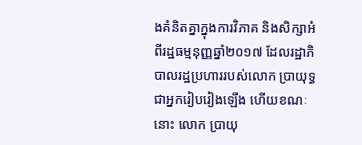ងគំនិតគ្នាក្នុងការវិភាគ និងសិក្សាអំពីរដ្ឋធម្មនុញ្ញឆ្នាំ២០១៧ ដែលរដ្ឋាភិបាលរដ្ឋប្រហាររបស់លោក ប្រាយុទ្ធ ជាអ្នករៀបរៀងឡើង ហើយខណៈនោះ លោក ប្រាយុ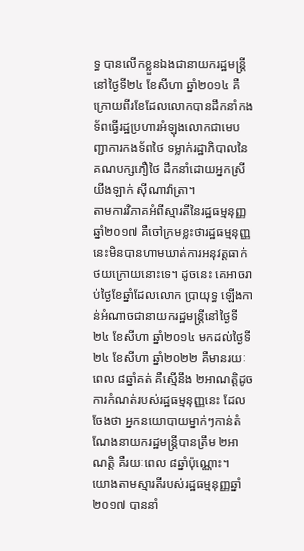ទ្ធ បានលើកខ្លួនឯងជានាយករដ្ឋមន្ត្រីនៅថ្ងៃទី២៤ ខែសីហា ឆ្នាំ២០១៤ គឺក្រោយពីរខែដែលលោកបានដឹកនាំកងទ័ពធ្វើរដ្ឋប្រហារអំឡុងលោកជាមេបញ្ជាការកងទ័ពថៃ ទម្លាក់រដ្ឋាភិបាលនៃគណបក្សភឿថៃ ដឹកនាំដោយអ្នកស្រី យីងឡាក់ ស៊ីណាវ៉ាត្រា។
តាមការវិភាគអំពីស្មារតីនៃរដ្ឋធម្មនុញ្ញឆ្នាំ២០១៧ គឺចៅក្រមខ្លះថារដ្ឋធម្មនុញ្ញនេះមិនបានហាមឃាត់ការអនុវត្តធាក់ថយក្រោយនោះទេ។ ដូចនេះ គេអាចរាប់ថ្ងៃខែឆ្នាំដែលលោក ប្រាយុទ្ធ ឡើងកាន់អំណាចជានាយករដ្ឋមន្ត្រីនៅថ្ងៃទី២៤ ខែសីហា ឆ្នាំ២០១៤ មកដល់ថ្ងៃទី២៤ ខែសីហា ឆ្នាំ២០២២ គឺមានរយៈពេល ៨ឆ្នាំគត់ គឺស្មើនឹង ២អាណត្តិដូចការកំណត់របស់រដ្ឋធម្មនុញ្ញនេះ ដែលចែងថា អ្នកនយោបាយម្នាក់ៗកាន់តំណែងនាយករដ្ឋមន្ត្រីបានត្រឹម ២អាណត្តិ គឺរយៈពេល ៨ឆ្នាំប៉ុណ្ណោះ។
យោងតាមស្មារតីរបស់រដ្ឋធម្មនុញ្ញឆ្នាំ២០១៧ បាននាំ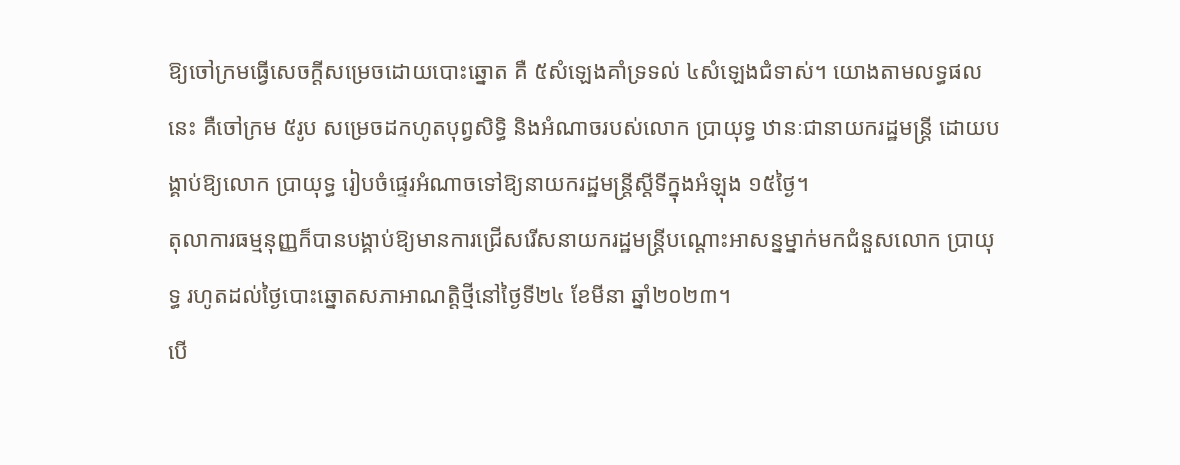ឱ្យចៅក្រមធ្វើសេចក្ដីសម្រេចដោយបោះឆ្នោត គឺ ៥សំឡេងគាំទ្រទល់ ៤សំឡេងជំទាស់។ យោងតាមលទ្ធផលនេះ គឺចៅក្រម ៥រូប សម្រេចដកហូតបុព្វសិទ្ធិ និងអំណាចរបស់លោក ប្រាយុទ្ធ ឋានៈជានាយករដ្ឋមន្ត្រី ដោយបង្គាប់ឱ្យលោក ប្រាយុទ្ធ រៀបចំផ្ទេរអំណាចទៅឱ្យនាយករដ្ឋមន្ត្រីស្ដីទីក្នុងអំឡុង ១៥ថ្ងៃ។
តុលាការធម្មនុញ្ញក៏បានបង្គាប់ឱ្យមានការជ្រើសរើសនាយករដ្ឋមន្ត្រីបណ្ដោះអាសន្នម្នាក់មកជំនួសលោក ប្រាយុទ្ធ រហូតដល់ថ្ងៃបោះឆ្នោតសភាអាណត្តិថ្មីនៅថ្ងៃទី២៤ ខែមីនា ឆ្នាំ២០២៣។
បើ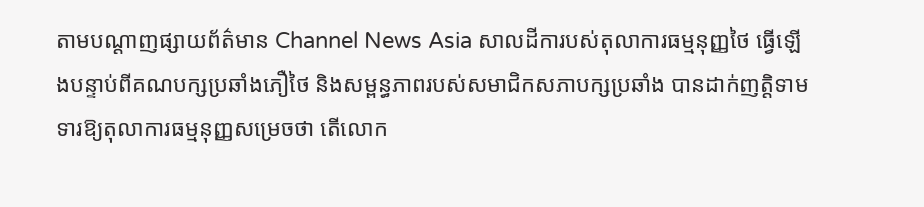តាមបណ្ដាញផ្សាយព័ត៌មាន Channel News Asia សាលដីការបស់តុលាការធម្មនុញ្ញថៃ ធ្វើឡើងបន្ទាប់ពីគណបក្សប្រឆាំងភឿថៃ និងសម្ពន្ធភាពរបស់សមាជិកសភាបក្សប្រឆាំង បានដាក់ញត្តិទាមទារឱ្យតុលាការធម្មនុញ្ញសម្រេចថា តើលោក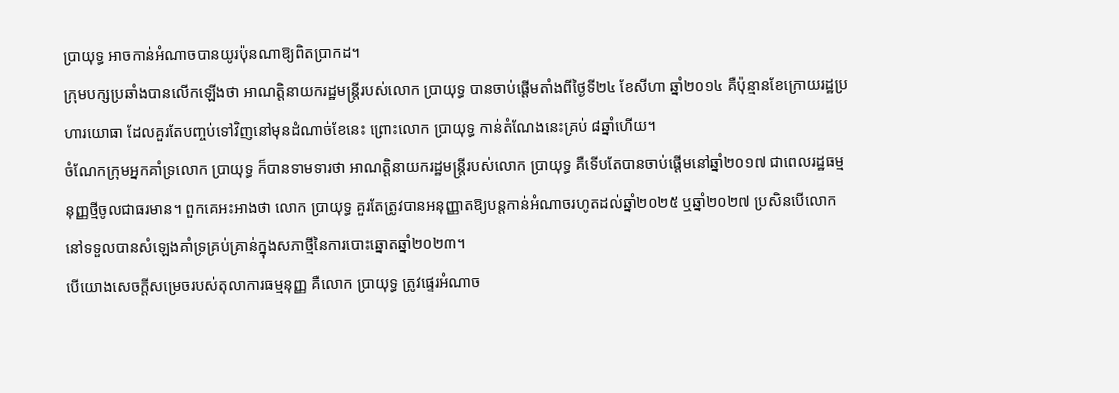ប្រាយុទ្ធ អាចកាន់អំណាចបានយូរប៉ុនណាឱ្យពិតប្រាកដ។
ក្រុមបក្សប្រឆាំងបានលើកឡើងថា អាណត្តិនាយករដ្ឋមន្ត្រីរបស់លោក ប្រាយុទ្ធ បានចាប់ផ្តើមតាំងពីថ្ងៃទី២៤ ខែសីហា ឆ្នាំ២០១៤ គឺប៉ុន្មានខែក្រោយរដ្ឋប្រហារយោធា ដែលគួរតែបញ្ចប់ទៅវិញនៅមុនដំណាច់ខែនេះ ព្រោះលោក ប្រាយុទ្ធ កាន់តំណែងនេះគ្រប់ ៨ឆ្នាំហើយ។
ចំណែកក្រុមអ្នកគាំទ្រលោក ប្រាយុទ្ធ ក៏បានទាមទារថា អាណត្តិនាយករដ្ឋមន្ត្រីរបស់លោក ប្រាយុទ្ធ គឺទើបតែបានចាប់ផ្តើមនៅឆ្នាំ២០១៧ ជាពេលរដ្ឋធម្មនុញ្ញថ្មីចូលជាធរមាន។ ពួកគេអះអាងថា លោក ប្រាយុទ្ធ គួរតែត្រូវបានអនុញ្ញាតឱ្យបន្តកាន់អំណាចរហូតដល់ឆ្នាំ២០២៥ ឬឆ្នាំ២០២៧ ប្រសិនបើលោកនៅទទួលបានសំឡេងគាំទ្រគ្រប់គ្រាន់ក្នុងសភាថ្មីនៃការបោះឆ្នោតឆ្នាំ២០២៣។
បើយោងសេចក្ដីសម្រេចរបស់តុលាការធម្មនុញ្ញ គឺលោក ប្រាយុទ្ធ ត្រូវផ្ទេរអំណាច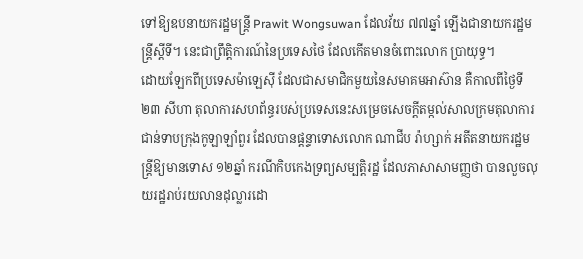ទៅឱ្យឧបនាយករដ្ឋមន្ត្រី Prawit Wongsuwan ដែលវ័យ ៧៧ឆ្នាំ ឡើងជានាយករដ្ឋមន្ត្រីស្ដីទី។ នេះជាព្រឹត្តិការណ៍នៃប្រទេសថៃ ដែលកើតមានចំពោះលោក ប្រាយុទ្ធ។
ដោយឡែកពីប្រទេសម៉ាឡេស៊ី ដែលជាសមាជិកមួយនៃសមាគមអាស៊ាន គឺកាលពីថ្ងៃទី២៣ សីហា តុលាការសហព័ន្ធរបស់ប្រទេសនេះសម្រេចសេចក្ដីតម្កល់សាលក្រមតុលាការជាន់ទាបក្រុងកូឡាឡាំពួរ ដែលបានផ្ដន្ទាទោសលោក ណាជីប រ៉ាហ្សាក់ អតីតនាយករដ្ឋមន្ត្រីឱ្យមានទោស ១២ឆ្នាំ ករណីកិបកេងទ្រព្យសម្បត្តិរដ្ឋ ដែលភាសាសាមញ្ញថា បានលួចលុយរដ្ឋរាប់រយលានដុល្លារដោ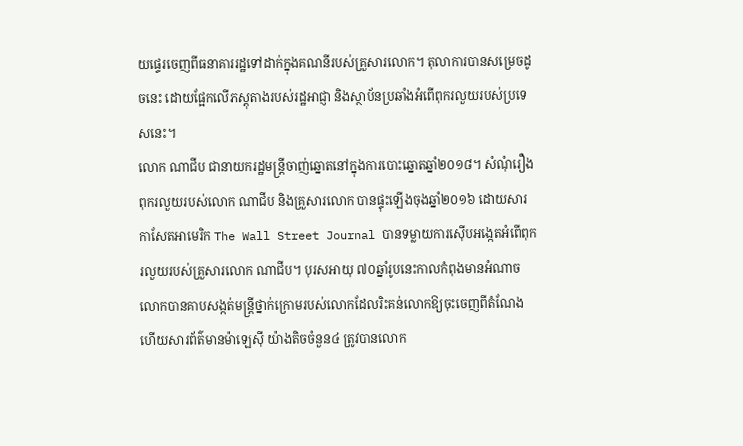យផ្ទេរចេញពីធនាគាររដ្ឋទៅដាក់ក្នុងគណនីរបស់គ្រួសារលោក។ តុលាការបានសម្រេចដូចនេះ ដោយផ្អែកលើភស្តុតាងរបស់រដ្ឋអាជ្ញា និងស្ថាប័នប្រឆាំងអំពើពុករលួយរបស់ប្រទេសនេះ។
លោក ណាជីប ជានាយករដ្ឋមន្ត្រីចាញ់ឆ្នោតនៅក្នុងការបោះឆ្នោតឆ្នាំ២០១៨។ សំណុំរឿងពុករលួយរបស់លោក ណាជីប និងគ្រួសារលោក បានផ្ទុះឡើងចុងឆ្នាំ២០១៦ ដោយសារកាសែតអាមេរិក The Wall Street Journal បានទម្លាយការស៊ើបអង្កេតអំពើពុករលួយរបស់គ្រួសារលោក ណាជីប។ បុរសអាយុ ៧០ឆ្នាំរូបនេះកាលកំពុងមានអំណាច លោកបានគាបសង្កត់មន្ត្រីថ្នាក់ក្រោមរបស់លោកដែលរិះគន់លោកឱ្យចុះចេញពីតំណែង ហើយសារព័ត៌មានម៉ាឡេស៊ី យ៉ាងតិចចំនួន៤ ត្រូវបានលោក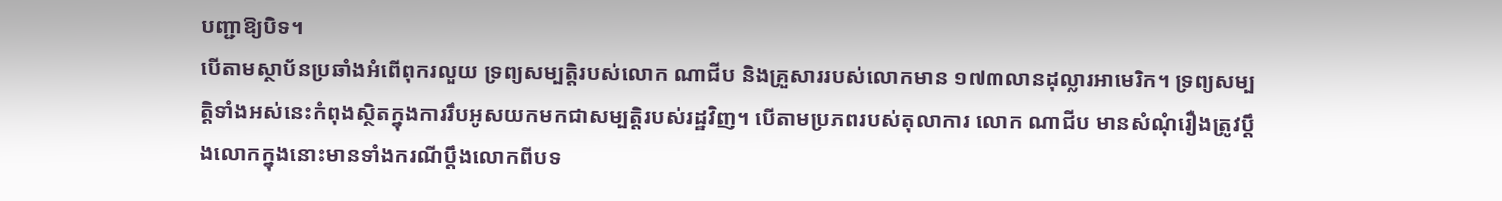បញ្ជាឱ្យបិទ។
បើតាមស្ថាប័នប្រឆាំងអំពើពុករលួយ ទ្រព្យសម្បត្តិរបស់លោក ណាជីប និងគ្រួសាររបស់លោកមាន ១៧៣លានដុល្លារអាមេរិក។ ទ្រព្យសម្បត្តិទាំងអស់នេះកំពុងស្ថិតក្នុងការរឹបអូសយកមកជាសម្បត្តិរបស់រដ្ឋវិញ។ បើតាមប្រភពរបស់តុលាការ លោក ណាជីប មានសំណុំរឿងត្រូវប្ដឹងលោកក្នុងនោះមានទាំងករណីប្ដឹងលោកពីបទ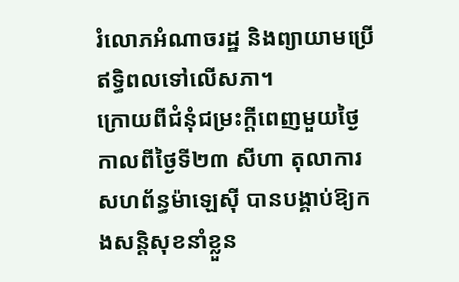រំលោភអំណាចរដ្ឋ និងព្យាយាមប្រើឥទ្ធិពលទៅលើសភា។
ក្រោយពីជំនុំជម្រះក្ដីពេញមួយថ្ងៃកាលពីថ្ងៃទី២៣ សីហា តុលាការសហព័ន្ធម៉ាឡេស៊ី បានបង្គាប់ឱ្យកងសន្តិសុខនាំខ្លួន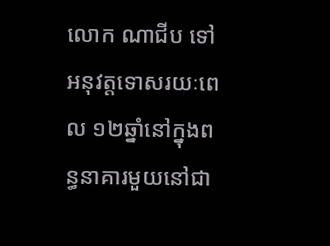លោក ណាជីប ទៅអនុវត្តទោសរយៈពេល ១២ឆ្នាំនៅក្នុងពន្ធនាគារមួយនៅជា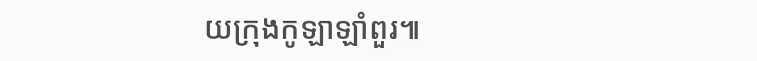យក្រុងកូឡាឡាំពួរ៕